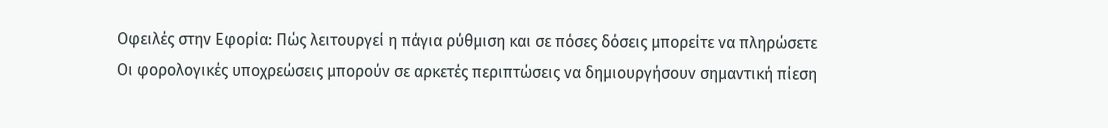Οφειλές στην Εφορία: Πώς λειτουργεί η πάγια ρύθμιση και σε πόσες δόσεις μπορείτε να πληρώσετε
Οι φορολογικές υποχρεώσεις μπορούν σε αρκετές περιπτώσεις να δημιουργήσουν σημαντική πίεση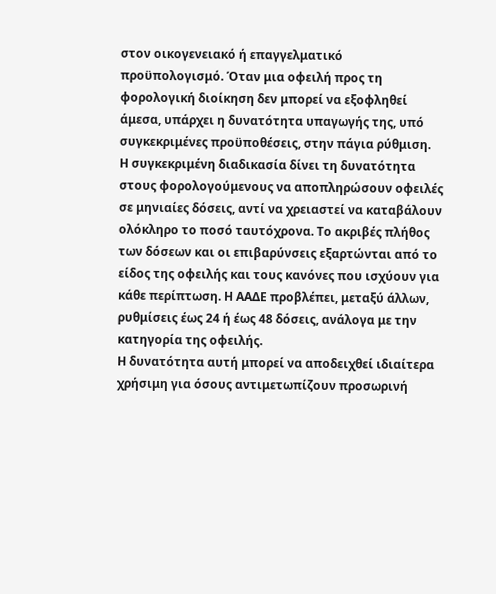στον οικογενειακό ή επαγγελματικό προϋπολογισμό. Όταν μια οφειλή προς τη φορολογική διοίκηση δεν μπορεί να εξοφληθεί άμεσα, υπάρχει η δυνατότητα υπαγωγής της, υπό συγκεκριμένες προϋποθέσεις, στην πάγια ρύθμιση.
Η συγκεκριμένη διαδικασία δίνει τη δυνατότητα στους φορολογούμενους να αποπληρώσουν οφειλές σε μηνιαίες δόσεις, αντί να χρειαστεί να καταβάλουν ολόκληρο το ποσό ταυτόχρονα. Το ακριβές πλήθος των δόσεων και οι επιβαρύνσεις εξαρτώνται από το είδος της οφειλής και τους κανόνες που ισχύουν για κάθε περίπτωση. Η ΑΑΔΕ προβλέπει, μεταξύ άλλων, ρυθμίσεις έως 24 ή έως 48 δόσεις, ανάλογα με την κατηγορία της οφειλής.
Η δυνατότητα αυτή μπορεί να αποδειχθεί ιδιαίτερα χρήσιμη για όσους αντιμετωπίζουν προσωρινή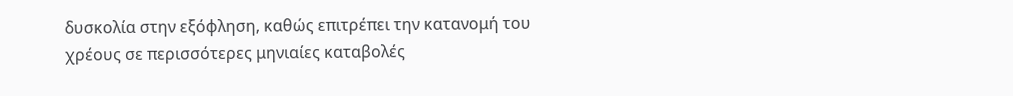δυσκολία στην εξόφληση, καθώς επιτρέπει την κατανομή του χρέους σε περισσότερες μηνιαίες καταβολές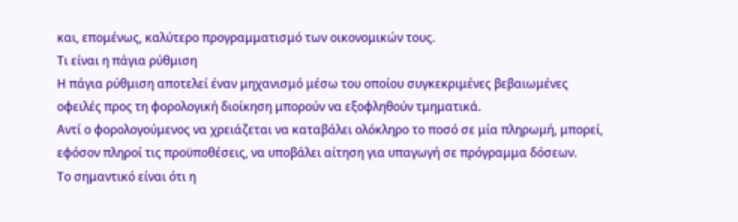και, επομένως, καλύτερο προγραμματισμό των οικονομικών τους.
Τι είναι η πάγια ρύθμιση
Η πάγια ρύθμιση αποτελεί έναν μηχανισμό μέσω του οποίου συγκεκριμένες βεβαιωμένες οφειλές προς τη φορολογική διοίκηση μπορούν να εξοφληθούν τμηματικά.
Αντί ο φορολογούμενος να χρειάζεται να καταβάλει ολόκληρο το ποσό σε μία πληρωμή, μπορεί, εφόσον πληροί τις προϋποθέσεις, να υποβάλει αίτηση για υπαγωγή σε πρόγραμμα δόσεων.
Το σημαντικό είναι ότι η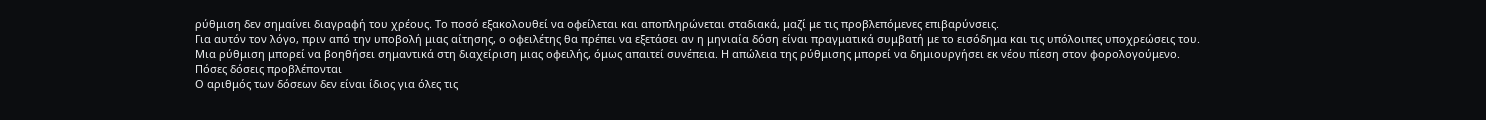ρύθμιση δεν σημαίνει διαγραφή του χρέους. Το ποσό εξακολουθεί να οφείλεται και αποπληρώνεται σταδιακά, μαζί με τις προβλεπόμενες επιβαρύνσεις.
Για αυτόν τον λόγο, πριν από την υποβολή μιας αίτησης, ο οφειλέτης θα πρέπει να εξετάσει αν η μηνιαία δόση είναι πραγματικά συμβατή με το εισόδημα και τις υπόλοιπες υποχρεώσεις του.
Μια ρύθμιση μπορεί να βοηθήσει σημαντικά στη διαχείριση μιας οφειλής, όμως απαιτεί συνέπεια. Η απώλεια της ρύθμισης μπορεί να δημιουργήσει εκ νέου πίεση στον φορολογούμενο.
Πόσες δόσεις προβλέπονται
Ο αριθμός των δόσεων δεν είναι ίδιος για όλες τις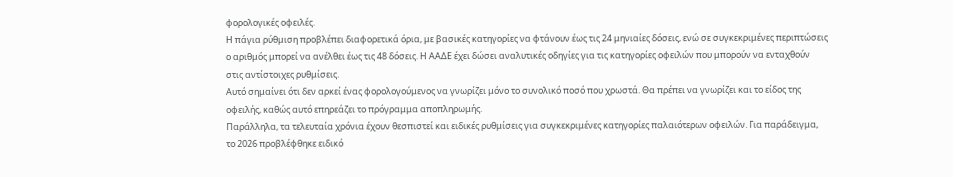φορολογικές οφειλές.
Η πάγια ρύθμιση προβλέπει διαφορετικά όρια, με βασικές κατηγορίες να φτάνουν έως τις 24 μηνιαίες δόσεις, ενώ σε συγκεκριμένες περιπτώσεις ο αριθμός μπορεί να ανέλθει έως τις 48 δόσεις. Η ΑΑΔΕ έχει δώσει αναλυτικές οδηγίες για τις κατηγορίες οφειλών που μπορούν να ενταχθούν στις αντίστοιχες ρυθμίσεις.
Αυτό σημαίνει ότι δεν αρκεί ένας φορολογούμενος να γνωρίζει μόνο το συνολικό ποσό που χρωστά. Θα πρέπει να γνωρίζει και το είδος της οφειλής, καθώς αυτό επηρεάζει το πρόγραμμα αποπληρωμής.
Παράλληλα, τα τελευταία χρόνια έχουν θεσπιστεί και ειδικές ρυθμίσεις για συγκεκριμένες κατηγορίες παλαιότερων οφειλών. Για παράδειγμα, το 2026 προβλέφθηκε ειδικό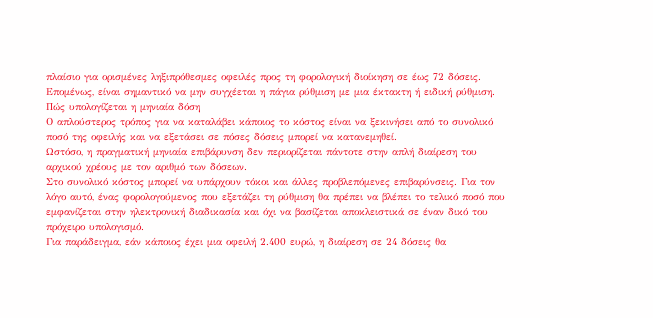πλαίσιο για ορισμένες ληξιπρόθεσμες οφειλές προς τη φορολογική διοίκηση σε έως 72 δόσεις.
Επομένως, είναι σημαντικό να μην συγχέεται η πάγια ρύθμιση με μια έκτακτη ή ειδική ρύθμιση.
Πώς υπολογίζεται η μηνιαία δόση
Ο απλούστερος τρόπος για να καταλάβει κάποιος το κόστος είναι να ξεκινήσει από το συνολικό ποσό της οφειλής και να εξετάσει σε πόσες δόσεις μπορεί να κατανεμηθεί.
Ωστόσο, η πραγματική μηνιαία επιβάρυνση δεν περιορίζεται πάντοτε στην απλή διαίρεση του αρχικού χρέους με τον αριθμό των δόσεων.
Στο συνολικό κόστος μπορεί να υπάρχουν τόκοι και άλλες προβλεπόμενες επιβαρύνσεις. Για τον λόγο αυτό, ένας φορολογούμενος που εξετάζει τη ρύθμιση θα πρέπει να βλέπει το τελικό ποσό που εμφανίζεται στην ηλεκτρονική διαδικασία και όχι να βασίζεται αποκλειστικά σε έναν δικό του πρόχειρο υπολογισμό.
Για παράδειγμα, εάν κάποιος έχει μια οφειλή 2.400 ευρώ, η διαίρεση σε 24 δόσεις θα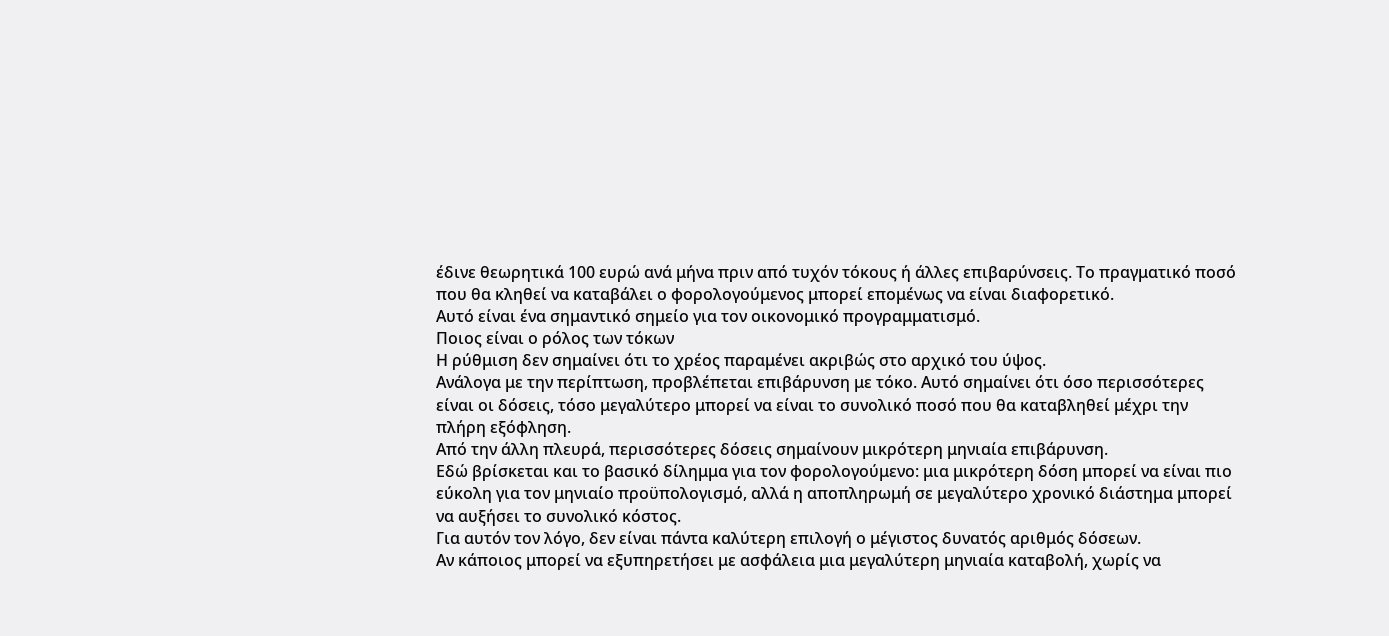έδινε θεωρητικά 100 ευρώ ανά μήνα πριν από τυχόν τόκους ή άλλες επιβαρύνσεις. Το πραγματικό ποσό που θα κληθεί να καταβάλει ο φορολογούμενος μπορεί επομένως να είναι διαφορετικό.
Αυτό είναι ένα σημαντικό σημείο για τον οικονομικό προγραμματισμό.
Ποιος είναι ο ρόλος των τόκων
Η ρύθμιση δεν σημαίνει ότι το χρέος παραμένει ακριβώς στο αρχικό του ύψος.
Ανάλογα με την περίπτωση, προβλέπεται επιβάρυνση με τόκο. Αυτό σημαίνει ότι όσο περισσότερες είναι οι δόσεις, τόσο μεγαλύτερο μπορεί να είναι το συνολικό ποσό που θα καταβληθεί μέχρι την πλήρη εξόφληση.
Από την άλλη πλευρά, περισσότερες δόσεις σημαίνουν μικρότερη μηνιαία επιβάρυνση.
Εδώ βρίσκεται και το βασικό δίλημμα για τον φορολογούμενο: μια μικρότερη δόση μπορεί να είναι πιο εύκολη για τον μηνιαίο προϋπολογισμό, αλλά η αποπληρωμή σε μεγαλύτερο χρονικό διάστημα μπορεί να αυξήσει το συνολικό κόστος.
Για αυτόν τον λόγο, δεν είναι πάντα καλύτερη επιλογή ο μέγιστος δυνατός αριθμός δόσεων.
Αν κάποιος μπορεί να εξυπηρετήσει με ασφάλεια μια μεγαλύτερη μηνιαία καταβολή, χωρίς να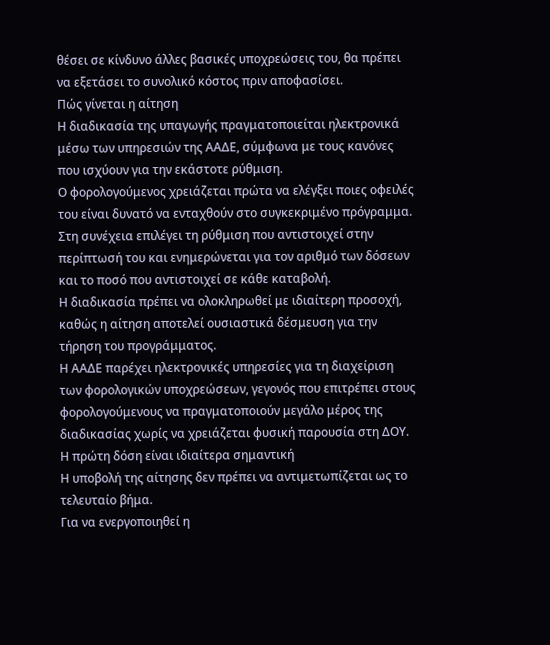θέσει σε κίνδυνο άλλες βασικές υποχρεώσεις του, θα πρέπει να εξετάσει το συνολικό κόστος πριν αποφασίσει.
Πώς γίνεται η αίτηση
Η διαδικασία της υπαγωγής πραγματοποιείται ηλεκτρονικά μέσω των υπηρεσιών της ΑΑΔΕ, σύμφωνα με τους κανόνες που ισχύουν για την εκάστοτε ρύθμιση.
Ο φορολογούμενος χρειάζεται πρώτα να ελέγξει ποιες οφειλές του είναι δυνατό να ενταχθούν στο συγκεκριμένο πρόγραμμα.
Στη συνέχεια επιλέγει τη ρύθμιση που αντιστοιχεί στην περίπτωσή του και ενημερώνεται για τον αριθμό των δόσεων και το ποσό που αντιστοιχεί σε κάθε καταβολή.
Η διαδικασία πρέπει να ολοκληρωθεί με ιδιαίτερη προσοχή, καθώς η αίτηση αποτελεί ουσιαστικά δέσμευση για την τήρηση του προγράμματος.
Η ΑΑΔΕ παρέχει ηλεκτρονικές υπηρεσίες για τη διαχείριση των φορολογικών υποχρεώσεων, γεγονός που επιτρέπει στους φορολογούμενους να πραγματοποιούν μεγάλο μέρος της διαδικασίας χωρίς να χρειάζεται φυσική παρουσία στη ΔΟΥ.
Η πρώτη δόση είναι ιδιαίτερα σημαντική
Η υποβολή της αίτησης δεν πρέπει να αντιμετωπίζεται ως το τελευταίο βήμα.
Για να ενεργοποιηθεί η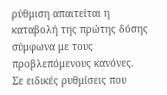ρύθμιση απαιτείται η καταβολή της πρώτης δόσης σύμφωνα με τους προβλεπόμενους κανόνες.
Σε ειδικές ρυθμίσεις που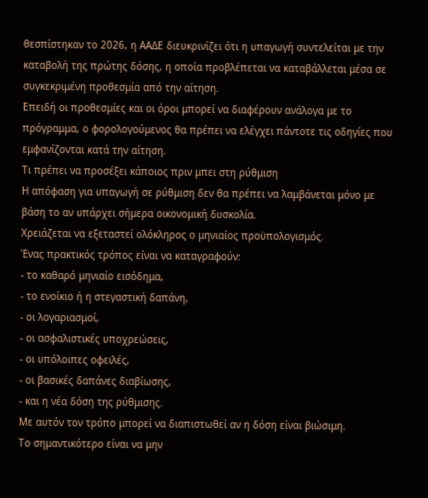θεσπίστηκαν το 2026, η ΑΑΔΕ διευκρινίζει ότι η υπαγωγή συντελείται με την καταβολή της πρώτης δόσης, η οποία προβλέπεται να καταβάλλεται μέσα σε συγκεκριμένη προθεσμία από την αίτηση.
Επειδή οι προθεσμίες και οι όροι μπορεί να διαφέρουν ανάλογα με το πρόγραμμα, ο φορολογούμενος θα πρέπει να ελέγχει πάντοτε τις οδηγίες που εμφανίζονται κατά την αίτηση.
Τι πρέπει να προσέξει κάποιος πριν μπει στη ρύθμιση
Η απόφαση για υπαγωγή σε ρύθμιση δεν θα πρέπει να λαμβάνεται μόνο με βάση το αν υπάρχει σήμερα οικονομική δυσκολία.
Χρειάζεται να εξεταστεί ολόκληρος ο μηνιαίος προϋπολογισμός.
Ένας πρακτικός τρόπος είναι να καταγραφούν:
- το καθαρό μηνιαίο εισόδημα,
- το ενοίκιο ή η στεγαστική δαπάνη,
- οι λογαριασμοί,
- οι ασφαλιστικές υποχρεώσεις,
- οι υπόλοιπες οφειλές,
- οι βασικές δαπάνες διαβίωσης,
- και η νέα δόση της ρύθμισης.
Με αυτόν τον τρόπο μπορεί να διαπιστωθεί αν η δόση είναι βιώσιμη.
Το σημαντικότερο είναι να μην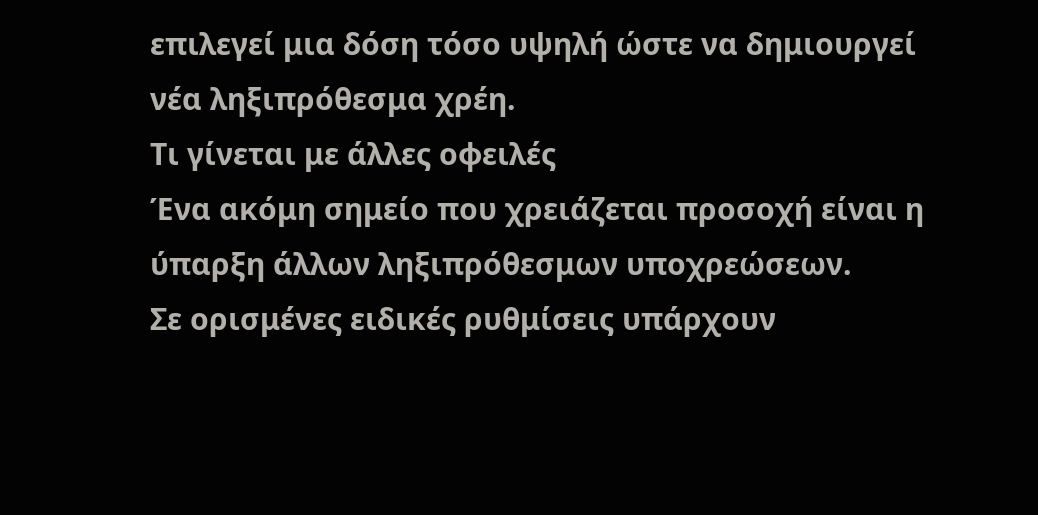επιλεγεί μια δόση τόσο υψηλή ώστε να δημιουργεί νέα ληξιπρόθεσμα χρέη.
Τι γίνεται με άλλες οφειλές
Ένα ακόμη σημείο που χρειάζεται προσοχή είναι η ύπαρξη άλλων ληξιπρόθεσμων υποχρεώσεων.
Σε ορισμένες ειδικές ρυθμίσεις υπάρχουν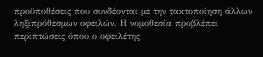προϋποθέσεις που συνδέονται με την τακτοποίηση άλλων ληξιπρόθεσμων οφειλών. Η νομοθεσία προβλέπει περιπτώσεις όπου ο οφειλέτης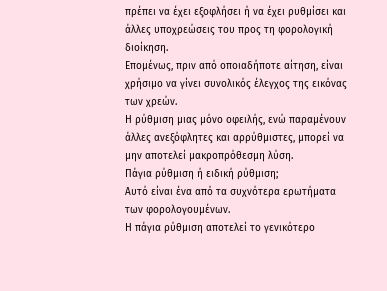πρέπει να έχει εξοφλήσει ή να έχει ρυθμίσει και άλλες υποχρεώσεις του προς τη φορολογική διοίκηση.
Επομένως, πριν από οποιαδήποτε αίτηση, είναι χρήσιμο να γίνει συνολικός έλεγχος της εικόνας των χρεών.
Η ρύθμιση μιας μόνο οφειλής, ενώ παραμένουν άλλες ανεξόφλητες και αρρύθμιστες, μπορεί να μην αποτελεί μακροπρόθεσμη λύση.
Πάγια ρύθμιση ή ειδική ρύθμιση;
Αυτό είναι ένα από τα συχνότερα ερωτήματα των φορολογουμένων.
Η πάγια ρύθμιση αποτελεί το γενικότερο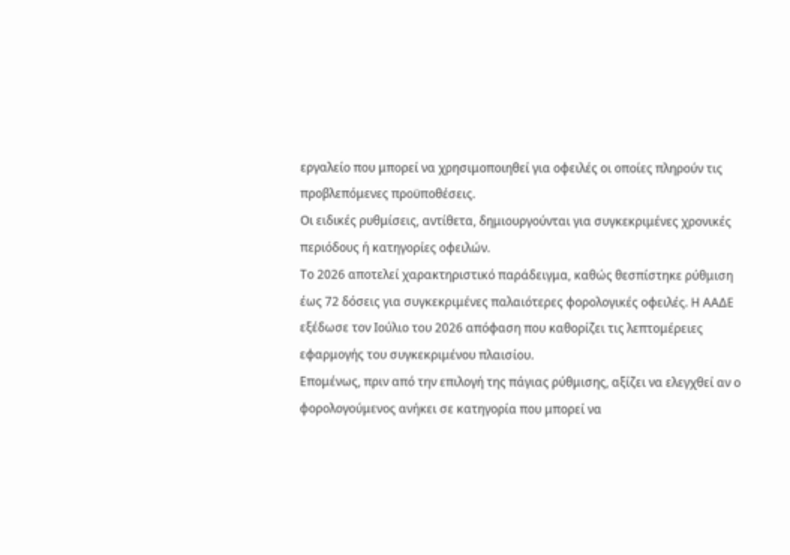εργαλείο που μπορεί να χρησιμοποιηθεί για οφειλές οι οποίες πληρούν τις προβλεπόμενες προϋποθέσεις.
Οι ειδικές ρυθμίσεις, αντίθετα, δημιουργούνται για συγκεκριμένες χρονικές περιόδους ή κατηγορίες οφειλών.
Το 2026 αποτελεί χαρακτηριστικό παράδειγμα, καθώς θεσπίστηκε ρύθμιση έως 72 δόσεις για συγκεκριμένες παλαιότερες φορολογικές οφειλές. Η ΑΑΔΕ εξέδωσε τον Ιούλιο του 2026 απόφαση που καθορίζει τις λεπτομέρειες εφαρμογής του συγκεκριμένου πλαισίου.
Επομένως, πριν από την επιλογή της πάγιας ρύθμισης, αξίζει να ελεγχθεί αν ο φορολογούμενος ανήκει σε κατηγορία που μπορεί να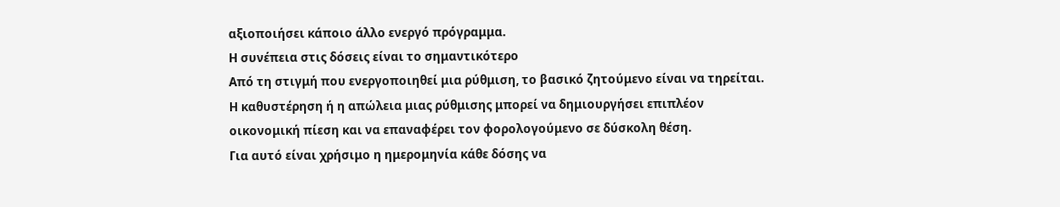αξιοποιήσει κάποιο άλλο ενεργό πρόγραμμα.
Η συνέπεια στις δόσεις είναι το σημαντικότερο
Από τη στιγμή που ενεργοποιηθεί μια ρύθμιση, το βασικό ζητούμενο είναι να τηρείται.
Η καθυστέρηση ή η απώλεια μιας ρύθμισης μπορεί να δημιουργήσει επιπλέον οικονομική πίεση και να επαναφέρει τον φορολογούμενο σε δύσκολη θέση.
Για αυτό είναι χρήσιμο η ημερομηνία κάθε δόσης να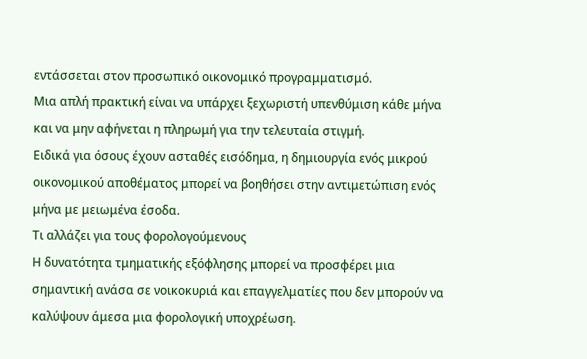εντάσσεται στον προσωπικό οικονομικό προγραμματισμό.
Μια απλή πρακτική είναι να υπάρχει ξεχωριστή υπενθύμιση κάθε μήνα και να μην αφήνεται η πληρωμή για την τελευταία στιγμή.
Ειδικά για όσους έχουν ασταθές εισόδημα, η δημιουργία ενός μικρού οικονομικού αποθέματος μπορεί να βοηθήσει στην αντιμετώπιση ενός μήνα με μειωμένα έσοδα.
Τι αλλάζει για τους φορολογούμενους
Η δυνατότητα τμηματικής εξόφλησης μπορεί να προσφέρει μια σημαντική ανάσα σε νοικοκυριά και επαγγελματίες που δεν μπορούν να καλύψουν άμεσα μια φορολογική υποχρέωση.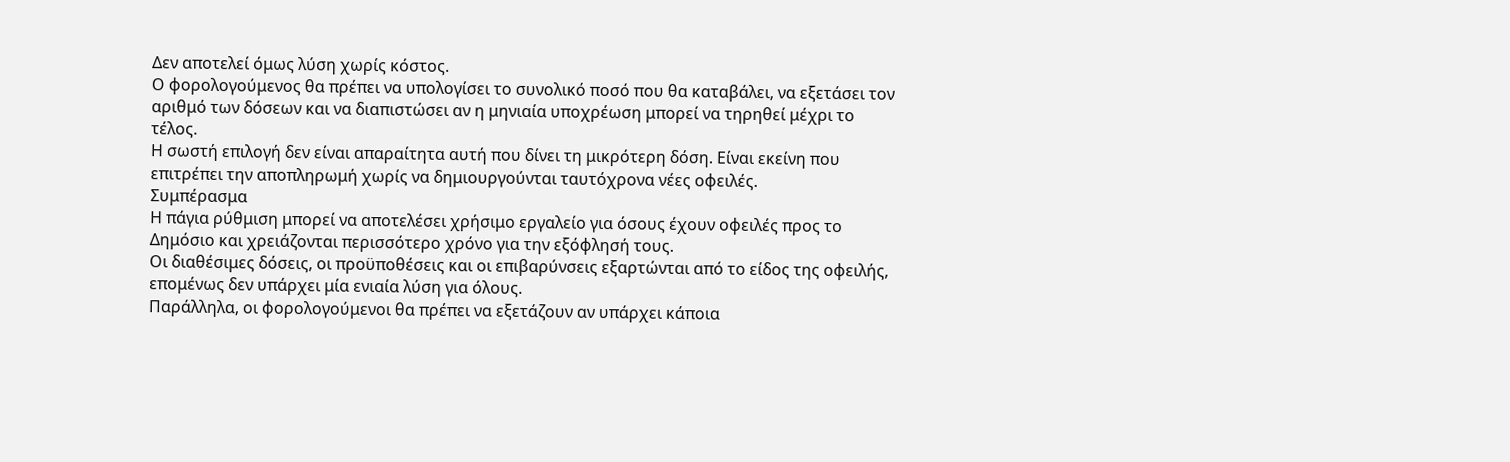Δεν αποτελεί όμως λύση χωρίς κόστος.
Ο φορολογούμενος θα πρέπει να υπολογίσει το συνολικό ποσό που θα καταβάλει, να εξετάσει τον αριθμό των δόσεων και να διαπιστώσει αν η μηνιαία υποχρέωση μπορεί να τηρηθεί μέχρι το τέλος.
Η σωστή επιλογή δεν είναι απαραίτητα αυτή που δίνει τη μικρότερη δόση. Είναι εκείνη που επιτρέπει την αποπληρωμή χωρίς να δημιουργούνται ταυτόχρονα νέες οφειλές.
Συμπέρασμα
Η πάγια ρύθμιση μπορεί να αποτελέσει χρήσιμο εργαλείο για όσους έχουν οφειλές προς το Δημόσιο και χρειάζονται περισσότερο χρόνο για την εξόφλησή τους.
Οι διαθέσιμες δόσεις, οι προϋποθέσεις και οι επιβαρύνσεις εξαρτώνται από το είδος της οφειλής, επομένως δεν υπάρχει μία ενιαία λύση για όλους.
Παράλληλα, οι φορολογούμενοι θα πρέπει να εξετάζουν αν υπάρχει κάποια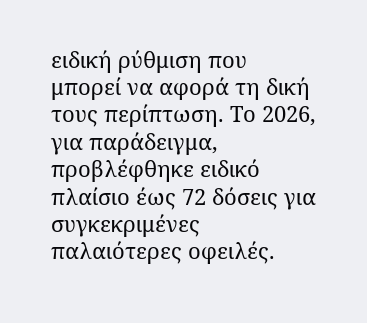ειδική ρύθμιση που μπορεί να αφορά τη δική τους περίπτωση. Το 2026, για παράδειγμα, προβλέφθηκε ειδικό πλαίσιο έως 72 δόσεις για συγκεκριμένες παλαιότερες οφειλές.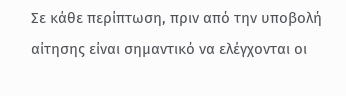Σε κάθε περίπτωση, πριν από την υποβολή αίτησης είναι σημαντικό να ελέγχονται οι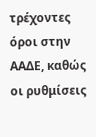τρέχοντες όροι στην ΑΑΔΕ, καθώς οι ρυθμίσεις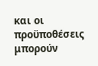και οι προϋποθέσεις μπορούν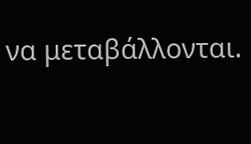να μεταβάλλονται.